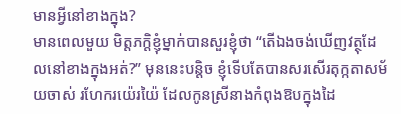មានអ្វីនៅខាងក្នុង?
មានពេលមួយ មិត្តភក្តិខ្ញុំម្នាក់បានសួរខ្ញុំថា “តើឯងចង់ឃើញវត្ថុដែលនៅខាងក្នុងអត់?” មុននេះបន្តិច ខ្ញុំទើបតែបានសរសើរតុក្កតាសម័យចាស់ រហែករយ៉េរយ៉ៃ ដែលកូនស្រីនាងកំពុងឱបក្នុងដៃ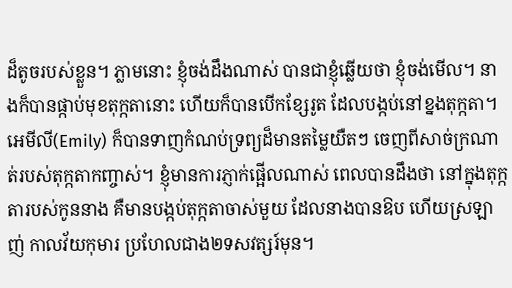ដ៏តូចរបស់ខ្លួន។ ភ្លាមនោះ ខ្ញុំចង់ដឹងណាស់ បានជាខ្ញុំឆ្លើយថា ខ្ញុំចង់មើល។ នាងក៏បានផ្កាប់មុខតុក្កតានោះ ហើយក៏បានបើកខ្សែរូត ដែលបង្កប់នៅខ្នងតុក្កតា។ អេមីលី(Emily) ក៏បានទាញកំណប់ទ្រព្យដ៏មានតម្លៃយឺតៗ ចេញពីសាច់ក្រណាត់របស់តុក្កតាកញ្ចាស់។ ខ្ញុំមានការភ្ញាក់ផ្អើលណាស់ ពេលបានដឹងថា នៅក្នុងតុក្កតារបស់កូននាង គឺមានបង្កប់តុក្កតាចាស់មួយ ដែលនាងបានឱប ហើយស្រឡាញ់ កាលវ័យកុមារ ប្រហែលជាង២ទសវត្សរ៍មុន។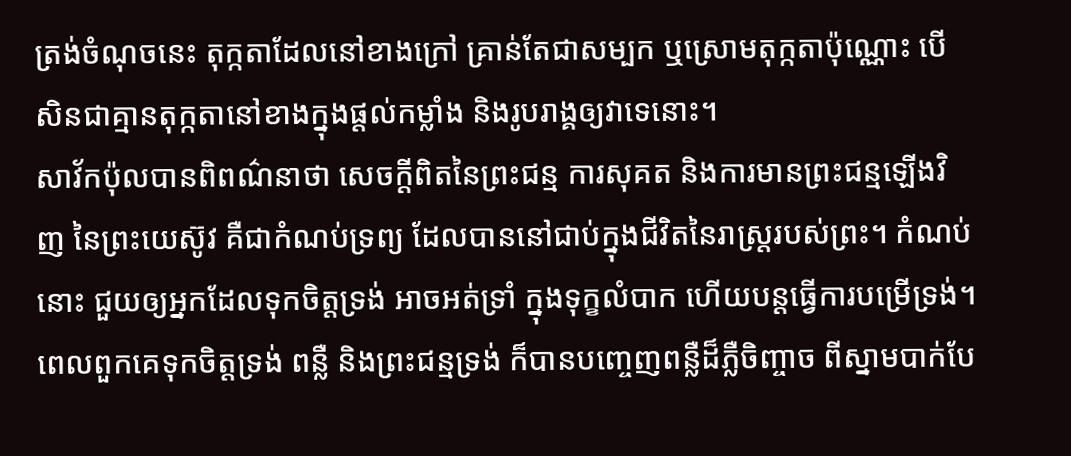ត្រង់ចំណុចនេះ តុក្កតាដែលនៅខាងក្រៅ គ្រាន់តែជាសម្បក ឬស្រោមតុក្កតាប៉ុណ្ណោះ បើសិនជាគ្មានតុក្កតានៅខាងក្នុងផ្តល់កម្លាំង និងរូបរាង្គឲ្យវាទេនោះ។
សាវ័កប៉ុលបានពិពណ៌នាថា សេចក្តីពិតនៃព្រះជន្ម ការសុគត និងការមានព្រះជន្មឡើងវិញ នៃព្រះយេស៊ូវ គឺជាកំណប់ទ្រព្យ ដែលបាននៅជាប់ក្នុងជីវិតនៃរាស្រ្តរបស់ព្រះ។ កំណប់នោះ ជួយឲ្យអ្នកដែលទុកចិត្តទ្រង់ អាចអត់ទ្រាំ ក្នុងទុក្ខលំបាក ហើយបន្តធ្វើការបម្រើទ្រង់។ ពេលពួកគេទុកចិត្តទ្រង់ ពន្លឺ និងព្រះជន្មទ្រង់ ក៏បានបញ្ចេញពន្លឺដ៏ភ្លឺចិញ្ចាច ពីស្នាមបាក់បែ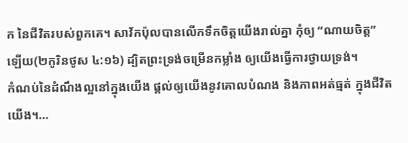ក នៃជីវិតរបស់ពួកគេ។ សាវ័កប៉ុលបានលើកទឹកចិត្តយើងរាល់គ្នា កុំឲ្យ “ណាយចិត្ត” ឡើយ(២កូរិនថូស ៤:១៦) ដ្បិតព្រះទ្រង់ចម្រើនកម្លាំង ឲ្យយើងធ្វើការថ្វាយទ្រង់។
កំណប់នៃដំណឹងល្អនៅក្នុងយើង ផ្តល់ឲ្យយើងនូវគោលបំណង និងភាពអត់ធ្មត់ ក្នុងជីវិតយើង។…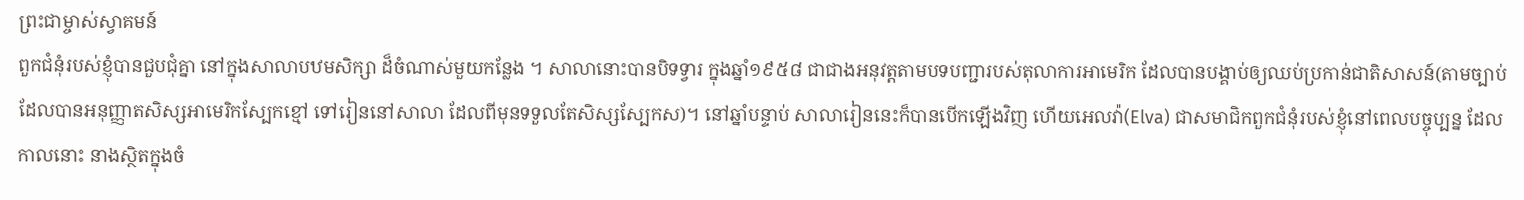ព្រះជាម្ចាស់ស្វាគមន៍
ពួកជំនុំរបស់ខ្ញុំបានជួបជុំគ្នា នៅក្នុងសាលាបឋមសិក្សា ដ៏ចំណាស់មួយកន្លែង ។ សាលានោះបានបិទទ្វារ ក្នុងឆ្នាំ១៩៥៨ ជាជាងអនុវត្តតាមបទបញ្ជារបស់តុលាការអាមេរិក ដែលបានបង្គាប់ឲ្យឈប់ប្រកាន់ជាតិសាសន៍(តាមច្បាប់ ដែលបានអនុញ្ញាតសិស្សអាមេរិកស្បែកខ្មៅ ទៅរៀននៅសាលា ដែលពីមុនទទួលតែសិស្សស្បែកស)។ នៅឆ្នាំបន្ទាប់ សាលារៀននេះក៏បានបើកឡើងវិញ ហើយអេលវ៉ា(Elva) ជាសមាជិកពួកជំនុំរបស់ខ្ញុំនៅពេលបច្ចុប្បន្ន ដែលកាលនោះ នាងស្ថិតក្នុងចំ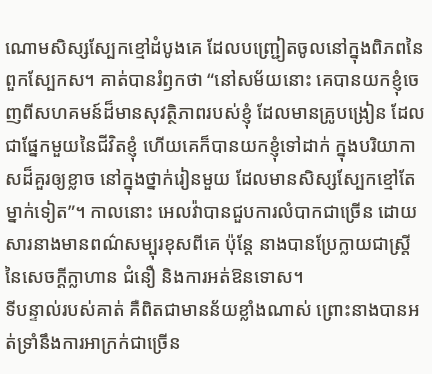ណោមសិស្សស្បែកខ្មៅដំបូងគេ ដែលបញ្រ្ជៀតចូលនៅក្នុងពិភពនៃពួកស្បែកស។ គាត់បានរំឭកថា “នៅសម័យនោះ គេបានយកខ្ញុំចេញពីសហគមន៍ដ៏មានសុវត្ថិភាពរបស់ខ្ញុំ ដែលមានគ្រូបង្រៀន ដែលជាផ្នែកមួយនៃជីវិតខ្ញុំ ហើយគេក៏បានយកខ្ញុំទៅដាក់ ក្នុងបរិយាកាសដ៏គួរឲ្យខ្លាច នៅក្នុងថ្នាក់រៀនមួយ ដែលមានសិស្សស្បែកខ្មៅតែម្នាក់ទៀត”។ កាលនោះ អេលវ៉ាបានជួបការលំបាកជាច្រើន ដោយសារនាងមានពណ៌សម្បុរខុសពីគេ ប៉ុន្តែ នាងបានប្រែក្លាយជាស្រ្តី នៃសេចក្តីក្លាហាន ជំនឿ និងការអត់ឱនទោស។
ទីបន្ទាល់របស់គាត់ គឺពិតជាមានន័យខ្លាំងណាស់ ព្រោះនាងបានអត់ទ្រាំនឹងការអាក្រក់ជាច្រើន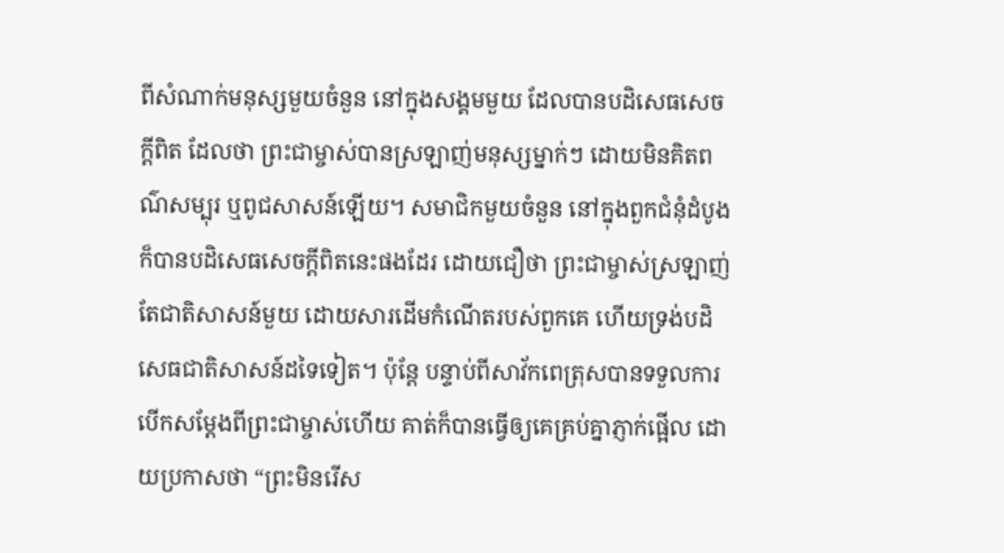ពីសំណាក់មនុស្សមួយចំនួន នៅក្នុងសង្គមមួយ ដែលបានបដិសេធសេចក្តីពិត ដែលថា ព្រះជាម្ចាស់បានស្រឡាញ់មនុស្សម្នាក់ៗ ដោយមិនគិតពណ៌សម្បុរ ឬពូជសាសន៍ឡើយ។ សមាជិកមួយចំនួន នៅក្នុងពួកជំនុំដំបូង ក៏បានបដិសេធសេចក្តីពិតនេះផងដែរ ដោយជឿថា ព្រះជាម្ចាស់ស្រឡាញ់តែជាតិសាសន៍មួយ ដោយសារដើមកំណើតរបស់ពួកគេ ហើយទ្រង់បដិសេធជាតិសាសន៍ដទៃទៀត។ ប៉ុន្តែ បន្ទាប់ពីសាវ័កពេត្រុសបានទទួលការបើកសម្តែងពីព្រះជាម្ចាស់ហើយ គាត់ក៏បានធ្វើឲ្យគេគ្រប់គ្នាភ្ញាក់ផ្អើល ដោយប្រកាសថា “ព្រះមិនរើស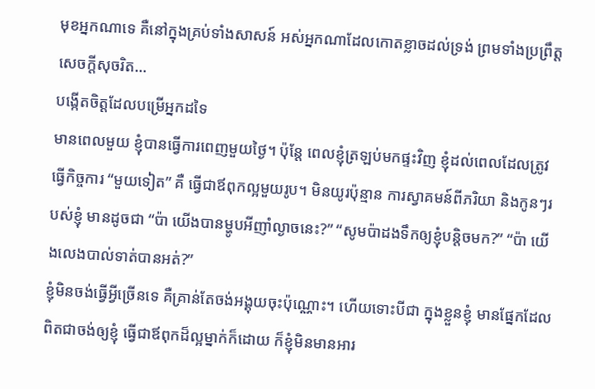មុខអ្នកណាទេ គឺនៅក្នុងគ្រប់ទាំងសាសន៍ អស់អ្នកណាដែលកោតខ្លាចដល់ទ្រង់ ព្រមទាំងប្រព្រឹត្តសេចក្តីសុចរិត…
បង្កើតចិត្តដែលបម្រើអ្នកដទៃ
មានពេលមួយ ខ្ញុំបានធ្វើការពេញមួយថ្ងៃ។ ប៉ុន្តែ ពេលខ្ញុំត្រឡប់មកផ្ទះវិញ ខ្ញុំដល់ពេលដែលត្រូវធ្វើកិច្ចការ “មួយទៀត” គឺ ធ្វើជាឪពុកល្អមួយរូប។ មិនយូរប៉ុន្មាន ការស្វាគមន៍ពីភរិយា និងកូនៗរបស់ខ្ញុំ មានដូចជា “ប៉ា យើងបានម្ហូបអីញាំល្ងាចនេះ?” “សូមប៉ាដងទឹកឲ្យខ្ញុំបន្តិចមក?” “ប៉ា យើងលេងបាល់ទាត់បានអត់?”
ខ្ញុំមិនចង់ធ្វើអ្វីច្រើនទេ គឺគ្រាន់តែចង់អង្គុយចុះប៉ុណ្ណោះ។ ហើយទោះបីជា ក្នុងខ្លួនខ្ញុំ មានផ្នែកដែលពិតជាចង់ឲ្យខ្ញុំ ធ្វើជាឪពុកដ៏ល្អម្នាក់ក៏ដោយ ក៏ខ្ញុំមិនមានអារ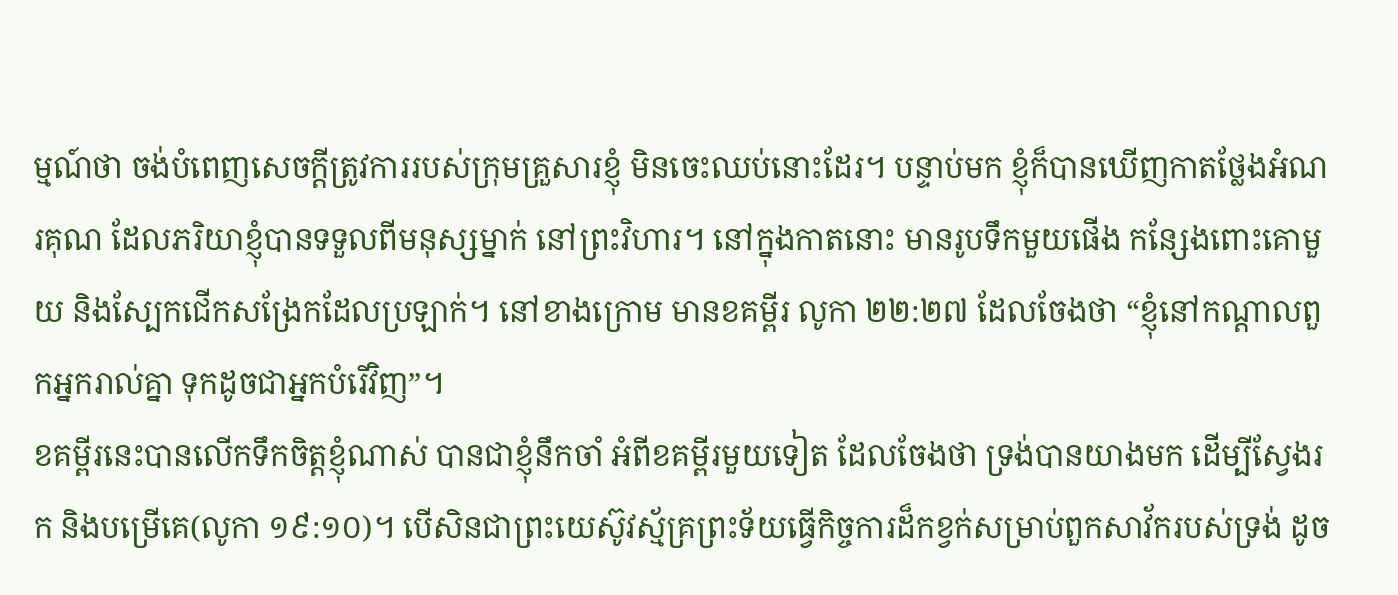ម្មណ៍ថា ចង់បំពេញសេចក្តីត្រូវការរបស់ក្រុមគ្រួសារខ្ញុំ មិនចេះឈប់នោះដែរ។ បន្ទាប់មក ខ្ញុំក៏បានឃើញកាតថ្លែងអំណរគុណ ដែលភរិយាខ្ញុំបានទទួលពីមនុស្សម្នាក់ នៅព្រះវិហារ។ នៅក្នុងកាតនោះ មានរូបទឹកមួយផើង កន្សែងពោះគោមួយ និងស្បែកជើកសង្រែកដែលប្រឡាក់។ នៅខាងក្រោម មានខគម្ពីរ លូកា ២២:២៧ ដែលចែងថា “ខ្ញុំនៅកណ្តាលពួកអ្នករាល់គ្នា ទុកដូចជាអ្នកបំរើវិញ”។
ខគម្ពីរនេះបានលើកទឹកចិត្តខ្ញុំណាស់ បានជាខ្ញុំនឹកចាំ អំពីខគម្ពីរមួយទៀត ដែលចែងថា ទ្រង់បានយាងមក ដើម្បីស្វែងរក និងបម្រើគេ(លូកា ១៩:១០)។ បើសិនជាព្រះយេស៊ូវស្ម័គ្រព្រះទ័យធ្វើកិច្ចការដ៏កខ្វក់សម្រាប់ពួកសាវ័ករបស់ទ្រង់ ដូច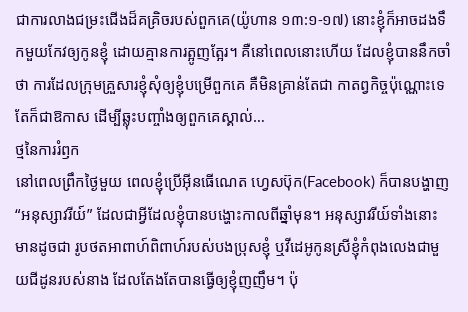ជាការលាងជម្រះជើងដ៏គគ្រិចរបស់ពួកគេ(យ៉ូហាន ១៣:១-១៧) នោះខ្ញុំក៏អាចដងទឹកមួយកែវឲ្យកូនខ្ញុំ ដោយគ្មានការត្អូញត្អែរ។ គឺនៅពេលនោះហើយ ដែលខ្ញុំបាននឹកចាំថា ការដែលក្រុមគ្រួសារខ្ញុំសុំឲ្យខ្ញុំបម្រើពួកគេ គឺមិនគ្រាន់តែជា កាតព្វកិច្ចប៉ុណ្ណោះទេ តែក៏ជាឱកាស ដើម្បីឆ្លុះបញ្ចាំងឲ្យពួកគេស្គាល់…
ថ្មនៃការរំឭក
នៅពេលព្រឹកថ្ងៃមួយ ពេលខ្ញុំប្រើអ៊ីនធើណេត ហ្វេសប៊ុក(Facebook) ក៏បានបង្ហាញ “អនុស្សាវរីយ៍” ដែលជាអ្វីដែលខ្ញុំបានបង្ហោះកាលពីឆ្នាំមុន។ អនុស្សាវរីយ៍ទាំងនោះមានដូចជា រូបថតអាពាហ៍ពិពាហ៍របស់បងប្រុសខ្ញុំ ឬវីដេអូកូនស្រីខ្ញុំកំពុងលេងជាមួយជីដូនរបស់នាង ដែលតែងតែបានធ្វើឲ្យខ្ញុំញញឹម។ ប៉ុ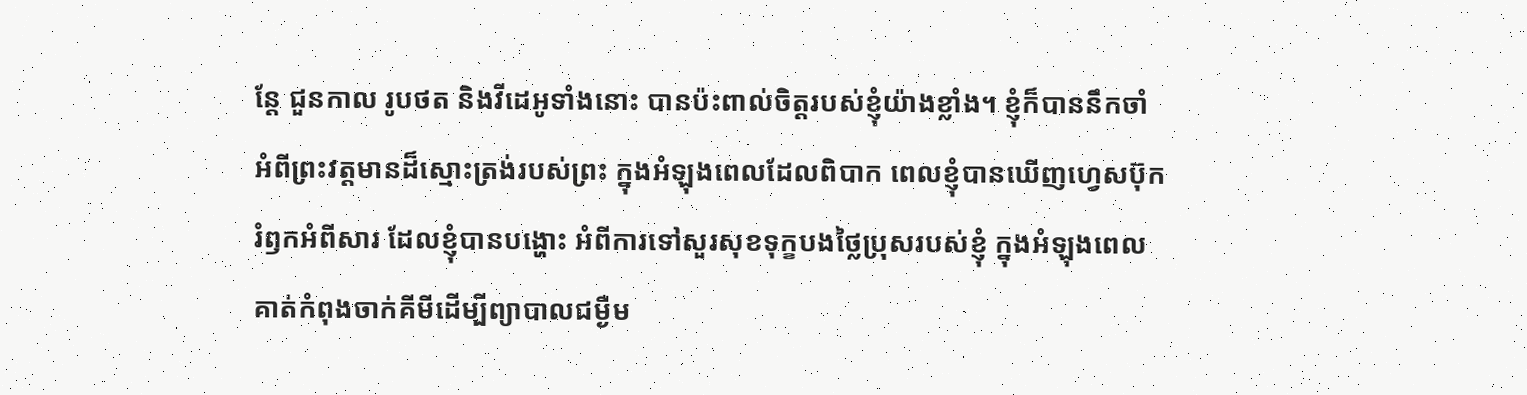ន្តែ ជួនកាល រូបថត និងវីដេអូទាំងនោះ បានប៉ះពាល់ចិត្តរបស់ខ្ញុំយ៉ាងខ្លាំង។ ខ្ញុំក៏បាននឹកចាំ អំពីព្រះវត្តមានដ៏ស្មោះត្រង់របស់ព្រះ ក្នុងអំឡុងពេលដែលពិបាក ពេលខ្ញុំបានឃើញហ្វេសប៊ុករំឭកអំពីសារ ដែលខ្ញុំបានបង្ហោះ អំពីការទៅសួរសុខទុក្ខបងថ្លៃប្រុសរបស់ខ្ញុំ ក្នុងអំឡុងពេលគាត់កំពុងចាក់គីមីដើម្បីព្យាបាលជម្ងឺម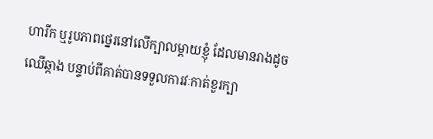ហារីក ឬរូបភាពថ្នេរនៅលើក្បាលម្តាយខ្ញុំ ដែលមានរាងដូចឈើឆ្កាង បន្ទាប់ពីគាត់បានទទួលការវៈកាត់ខួរក្បា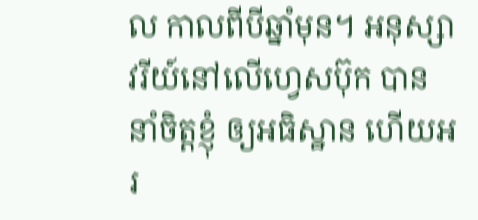ល កាលពីបីឆ្នាំមុន។ អនុស្សាវរីយ៍នៅលើហ្វេសប៊ុក បាននាំចិត្តខ្ញុំ ឲ្យអធិស្ឋាន ហើយអរ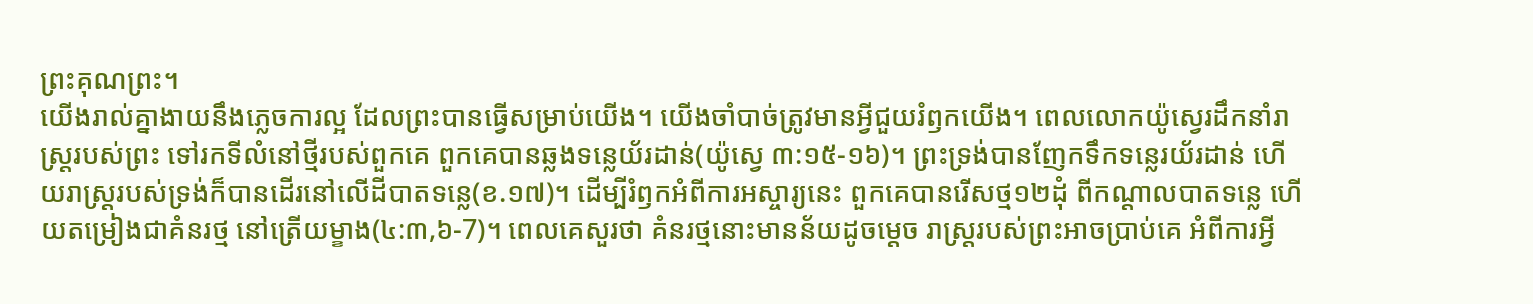ព្រះគុណព្រះ។
យើងរាល់គ្នាងាយនឹងភ្លេចការល្អ ដែលព្រះបានធ្វើសម្រាប់យើង។ យើងចាំបាច់ត្រូវមានអ្វីជួយរំឭកយើង។ ពេលលោកយ៉ូស្វេរដឹកនាំរាស្រ្តរបស់ព្រះ ទៅរកទីលំនៅថ្មីរបស់ពួកគេ ពួកគេបានឆ្លងទន្លេយ័រដាន់(យ៉ូស្វេ ៣:១៥-១៦)។ ព្រះទ្រង់បានញែកទឹកទន្លេរយ័រដាន់ ហើយរាស្រ្តរបស់ទ្រង់ក៏បានដើរនៅលើដីបាតទន្លេ(ខ.១៧)។ ដើម្បីរំឭកអំពីការអស្ចារ្យនេះ ពួកគេបានរើសថ្ម១២ដុំ ពីកណ្តាលបាតទន្លេ ហើយតម្រៀងជាគំនរថ្ម នៅត្រើយម្ខាង(៤:៣,៦-7)។ ពេលគេសួរថា គំនរថ្មនោះមានន័យដូចម្តេច រាស្រ្តរបស់ព្រះអាចប្រាប់គេ អំពីការអ្វី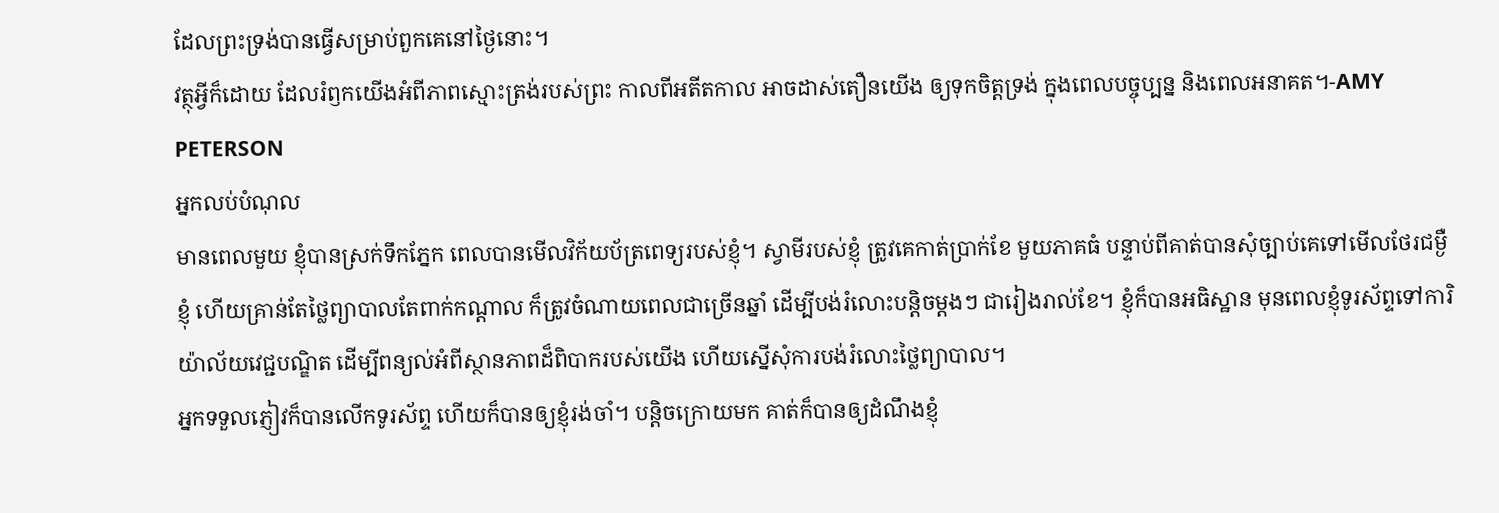ដែលព្រះទ្រង់បានធ្វើសម្រាប់ពួកគេនៅថ្ងៃនោះ។
វត្ថុអ្វីក៏ដោយ ដែលរំឭកយើងអំពីភាពស្មោះត្រង់របស់ព្រះ កាលពីអតីតកាល អាចដាស់តឿនយើង ឲ្យទុកចិត្តទ្រង់ ក្នុងពេលបច្ចុប្បន្ន និងពេលអនាគត។-AMY PETERSON
អ្នកលប់បំណុល
មានពេលមួយ ខ្ញុំបានស្រក់ទឹកភ្នែក ពេលបានមើលវិក័យប័ត្រពេទ្យរបស់ខ្ញុំ។ ស្វាមីរបស់ខ្ញុំ ត្រូវគេកាត់ប្រាក់ខែ មួយភាគធំ បន្ទាប់ពីគាត់បានសុំច្បាប់គេទៅមើលថែរជម្ងឺខ្ញុំ ហើយគ្រាន់តែថ្លៃព្យាបាលតែពាក់កណ្តាល ក៏ត្រូវចំណាយពេលជាច្រើនឆ្នាំ ដើម្បីបង់រំលោះបន្តិចម្តងៗ ជារៀងរាល់ខែ។ ខ្ញុំក៏បានអធិស្ឋាន មុនពេលខ្ញុំទូរស័ព្ទទៅការិយ៉ាល័យវេជ្ជបណ្ឌិត ដើម្បីពន្យល់អំពីស្ថានភាពដ៏ពិបាករបស់យើង ហើយស្នើសុំការបង់រំលោះថ្លៃព្យាបាល។
អ្នកទទួលភ្ញៀវក៏បានលើកទូរស័ព្ទ ហើយក៏បានឲ្យខ្ញុំរង់ចាំ។ បន្តិចក្រោយមក គាត់ក៏បានឲ្យដំណឹងខ្ញុំ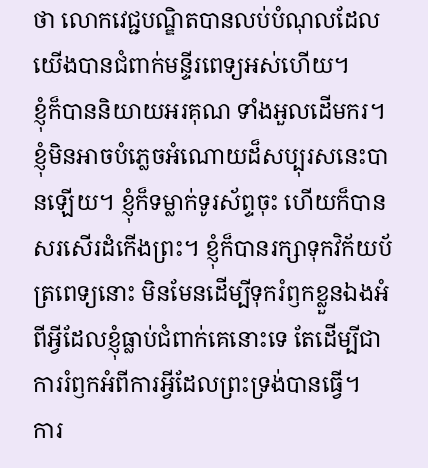ថា លោកវេជ្ជបណ្ឌិតបានលប់បំណុលដែលយើងបានជំពាក់មន្ទីរពេទ្យអស់ហើយ។
ខ្ញុំក៏បាននិយាយអរគុណ ទាំងអួលដើមករ។ ខ្ញុំមិនអាចបំភ្លេចអំណោយដ៏សប្បុរសនេះបានឡើយ។ ខ្ញុំក៏ទម្លាក់ទូរស័ព្ទចុះ ហើយក៏បានសរសើរដំកើងព្រះ។ ខ្ញុំក៏បានរក្សាទុកវិក័យប័ត្រពេទ្យនោះ មិនមែនដើម្បីទុករំឭកខ្លួនឯងអំពីអ្វីដែលខ្ញុំធ្លាប់ជំពាក់គេនោះទេ តែដើម្បីជាការរំឭកអំពីការអ្វីដែលព្រះទ្រង់បានធ្វើ។
ការ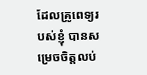ដែលគ្រូពេទ្យរបស់ខ្ញុំ បានសម្រេចចិត្តលប់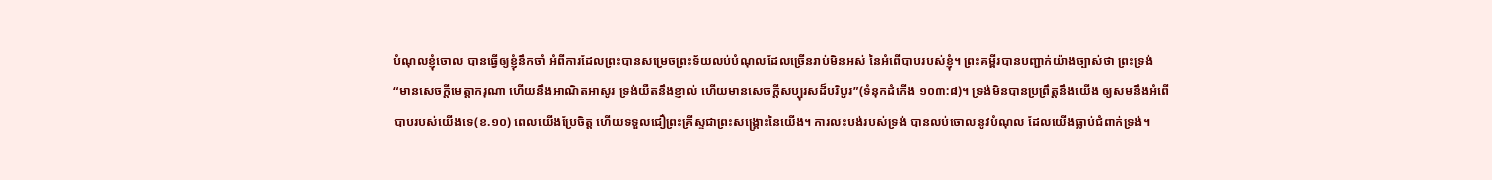បំណុលខ្ញុំចោល បានធ្វើឲ្យខ្ញុំនឹកចាំ អំពីការដែលព្រះបានសម្រេចព្រះទ័យលប់បំណុលដែលច្រើនរាប់មិនអស់ នៃអំពើបាបរបស់ខ្ញុំ។ ព្រះគម្ពីរបានបញ្ជាក់យ៉ាងច្បាស់ថា ព្រះទ្រង់ “មានសេចក្តីមេត្តាករុណា ហើយនឹងអាណិតអាសូរ ទ្រង់យឺតនឹងខ្ញាល់ ហើយមានសេចក្តីសប្បុរសដ៏បរិបូរ”(ទំនុកដំកើង ១០៣:៨)។ ទ្រង់មិនបានប្រព្រឹត្តនឹងយើង ឲ្យសមនឹងអំពើបាបរបស់យើងទេ(ខ.១០) ពេលយើងប្រែចិត្ត ហើយទទួលជឿព្រះគ្រីស្ទជាព្រះសង្រ្គោះនៃយើង។ ការលះបង់របស់ទ្រង់ បានលប់ចោលនូវបំណុល ដែលយើងធ្លាប់ជំពាក់ទ្រង់។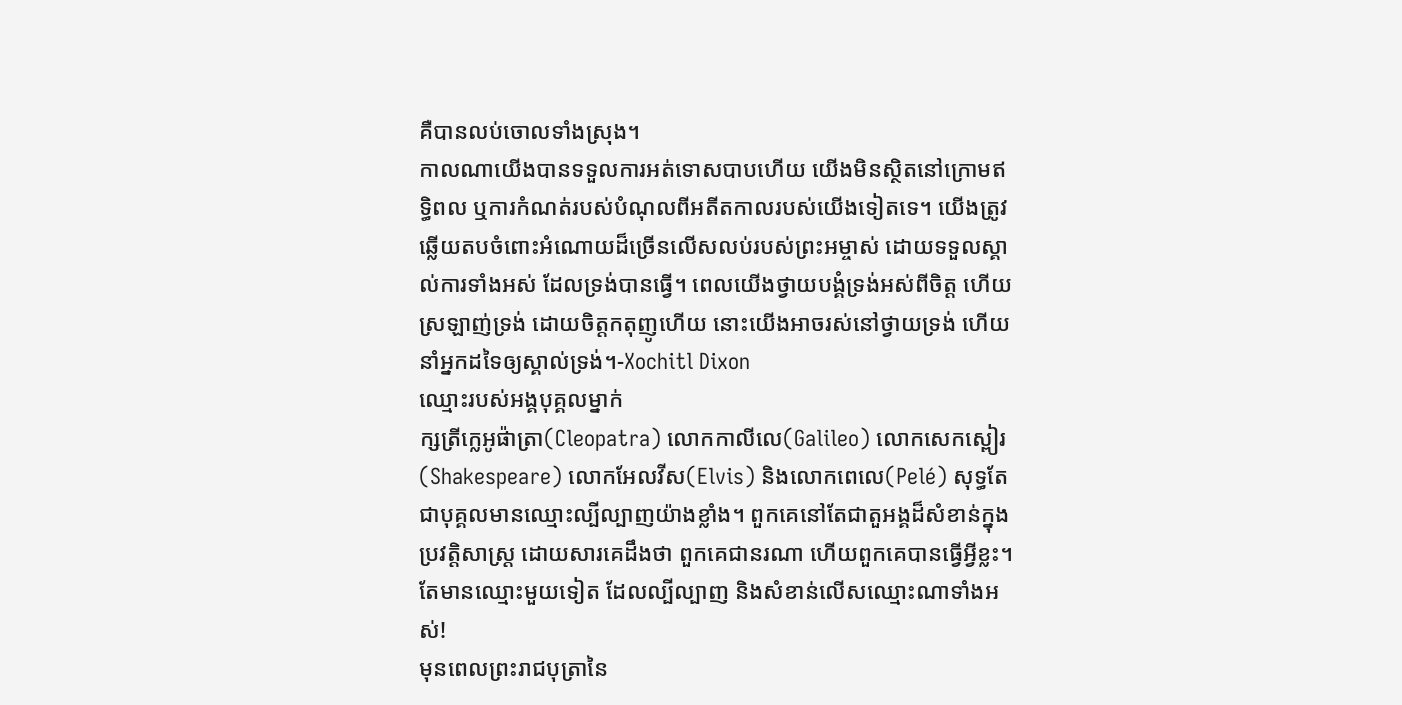គឺបានលប់ចោលទាំងស្រុង។
កាលណាយើងបានទទួលការអត់ទោសបាបហើយ យើងមិនស្ថិតនៅក្រោមឥទ្ធិពល ឬការកំណត់របស់បំណុលពីអតីតកាលរបស់យើងទៀតទេ។ យើងត្រូវឆ្លើយតបចំពោះអំណោយដ៏ច្រើនលើសលប់របស់ព្រះអម្ចាស់ ដោយទទួលស្គាល់ការទាំងអស់ ដែលទ្រង់បានធ្វើ។ ពេលយើងថ្វាយបង្គំទ្រង់អស់ពីចិត្ត ហើយស្រឡាញ់ទ្រង់ ដោយចិត្តកតុញូហើយ នោះយើងអាចរស់នៅថ្វាយទ្រង់ ហើយនាំអ្នកដទៃឲ្យស្គាល់ទ្រង់។-Xochitl Dixon
ឈ្មោះរបស់អង្គបុគ្គលម្នាក់
ក្សត្រីក្លេអូផ៉ាត្រា(Cleopatra) លោកកាលីលេ(Galileo) លោកសេកស្ពៀរ(Shakespeare) លោកអែលវីស(Elvis) និងលោកពេលេ(Pelé) សុទ្ធតែជាបុគ្គលមានឈ្មោះល្បីល្បាញយ៉ាងខ្លាំង។ ពួកគេនៅតែជាតួអង្គដ៏សំខាន់ក្នុងប្រវត្តិសាស្រ្ត ដោយសារគេដឹងថា ពួកគេជានរណា ហើយពួកគេបានធ្វើអ្វីខ្លះ។ តែមានឈ្មោះមួយទៀត ដែលល្បីល្បាញ និងសំខាន់លើសឈ្មោះណាទាំងអស់!
មុនពេលព្រះរាជបុត្រានៃ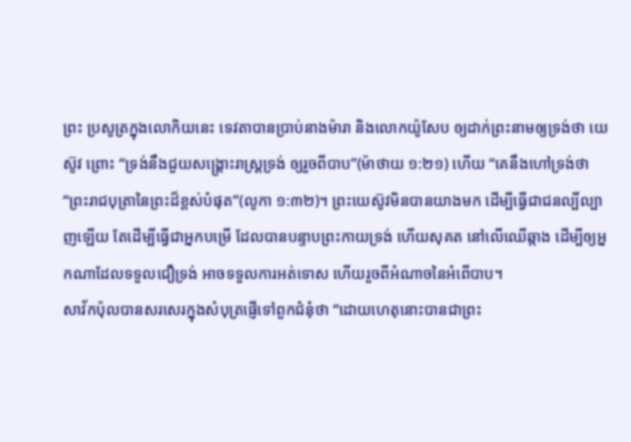ព្រះ ប្រសូត្រក្នុងលោកិយនេះ ទេវតាបានប្រាប់នាងម៉ារា និងលោកយ៉ូសែប ឲ្យដាក់ព្រះនាមឲ្យទ្រង់ថា យេស៊ូវ ព្រោះ “ទ្រង់នឹងជួយសង្រ្គោះរាស្រ្តទ្រង់ ឲ្យរួចពីបាប”(ម៉ាថាយ ១:២១) ហើយ “គេនឹងហៅទ្រង់ថា “ព្រះរាជបុត្រានៃព្រះដ៏ខ្ពស់បំផុត”(លូកា ១:៣២)។ ព្រះយេស៊ូវមិនបានយាងមក ដើម្បីធ្វើជាជនល្បីល្បាញឡើយ តែដើម្បីធ្វើជាអ្នកបម្រើ ដែលបានបន្ទាបព្រះកាយទ្រង់ ហើយសុគត នៅលើឈើឆ្កាង ដើម្បីឲ្យអ្នកណាដែលទទួលជឿទ្រង់ អាចទទួលការអត់ទោស ហើយរួចពីអំណាចនៃអំពើបាប។
សាវ័កប៉ុលបានសរសេរក្នុងសំបុត្រផ្ញើទៅពួកជំនុំថា “ដោយហេតុនោះបានជាព្រះ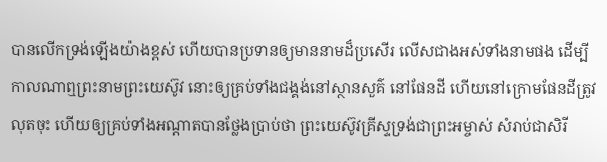បានលើកទ្រង់ឡើងយ៉ាងខ្ពស់ ហើយបានប្រទានឲ្យមាននាមដ៏ប្រសើរ លើសជាងអស់ទាំងនាមផង ដើម្បីកាលណាឮព្រះនាមព្រះយេស៊ូវ នោះឲ្យគ្រប់ទាំងជង្គង់នៅស្ថានសួគ៌ នៅផែនដី ហើយនៅក្រោមផែនដីត្រូវលុតចុះ ហើយឲ្យគ្រប់ទាំងអណ្តាតបានថ្លែងប្រាប់ថា ព្រះយេស៊ូវគ្រីស្ទទ្រង់ជាព្រះអម្ចាស់ សំរាប់ជាសិរី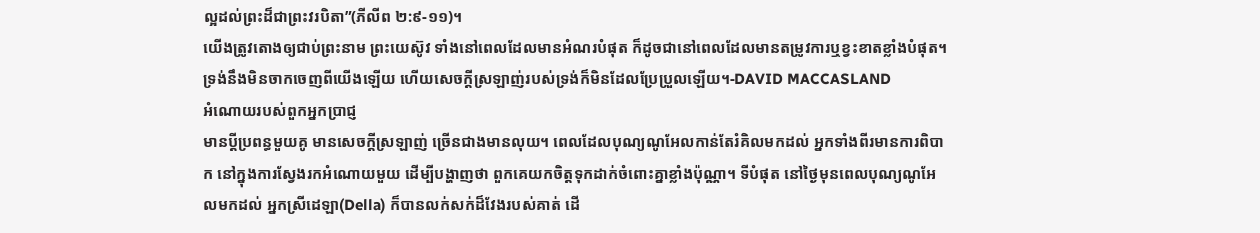ល្អដល់ព្រះដ៏ជាព្រះវរបិតា”(ភីលីព ២:៩-១១)។
យើងត្រូវតោងឲ្យជាប់ព្រះនាម ព្រះយេស៊ូវ ទាំងនៅពេលដែលមានអំណរបំផុត ក៏ដូចជានៅពេលដែលមានតម្រូវការឬខ្វះខាតខ្លាំងបំផុត។ ទ្រង់នឹងមិនចាកចេញពីយើងឡើយ ហើយសេចក្តីស្រឡាញ់របស់ទ្រង់ក៏មិនដែលប្រែប្រួលឡើយ។-DAVID MACCASLAND
អំណោយរបស់ពួកអ្នកប្រាជ្ញ
មានប្តីប្រពន្ធមួយគូ មានសេចក្តីស្រឡាញ់ ច្រើនជាងមានលុយ។ ពេលដែលបុណ្យណូអែលកាន់តែរំគិលមកដល់ អ្នកទាំងពីរមានការពិបាក នៅក្នុងការស្វែងរកអំណោយមួយ ដើម្បីបង្ហាញថា ពួកគេយកចិត្តទុកដាក់ចំពោះគ្នាខ្លាំងប៉ុណ្ណា។ ទីបំផុត នៅថ្ងៃមុនពេលបុណ្យណូអែលមកដល់ អ្នកស្រីដេឡា(Della) ក៏បានលក់សក់ដ៏វែងរបស់គាត់ ដើ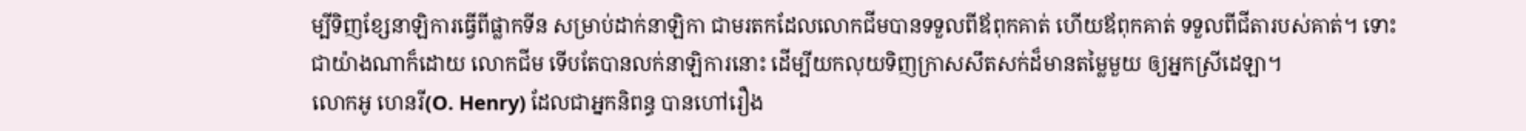ម្បីទិញខ្សែនាឡិការធ្វើពីផ្លាកទីន សម្រាប់ដាក់នាឡិកា ជាមរតកដែលលោកជីមបានទទួលពីឪពុកគាត់ ហើយឪពុកគាត់ ទទួលពីជីតារបស់គាត់។ ទោះជាយ៉ាងណាក៏ដោយ លោកជីម ទើបតែបានលក់នាឡិការនោះ ដើម្បីយកលុយទិញក្រាសសឹតសក់ដ៏មានតម្លៃមួយ ឲ្យអ្នកស្រីដេឡា។
លោកអូ ហេនរី(O. Henry) ដែលជាអ្នកនិពន្ធ បានហៅរឿង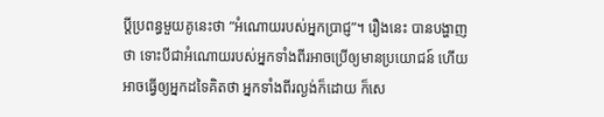ប្តីប្រពន្ធមួយគូនេះថា “អំណោយរបស់អ្នកប្រាជ្ញ”។ រឿងនេះ បានបង្ហាញថា ទោះបីជាអំណោយរបស់អ្នកទាំងពីរអាចប្រើឲ្យមានប្រយោជន៍ ហើយអាចធ្វើឲ្យអ្នកដទៃគិតថា អ្នកទាំងពីរល្ងង់ក៏ដោយ ក៏សេ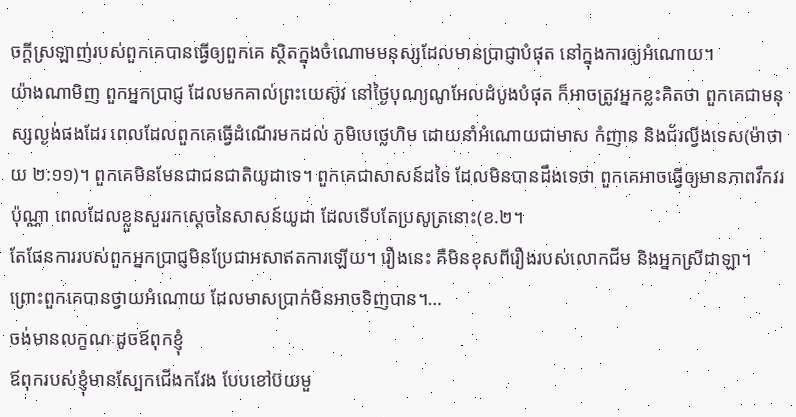ចក្តីស្រឡាញ់របស់ពួកគេបានធ្វើឲ្យពួកគេ ស្ថិតក្នុងចំណោមមនុស្សដែលមានប្រាជ្ញាបំផុត នៅក្នុងការឲ្យអំណោយ។
យ៉ាងណាមិញ ពួកអ្នកប្រាជ្ញ ដែលមកគាល់ព្រះយេស៊ូវ នៅថ្ងៃបុណ្យណូអែលដំបូងបំផុត ក៏អាចត្រូវអ្នកខ្លះគិតថា ពួកគេជាមនុស្សល្ងង់ផងដែរ ពេលដែលពួកគេធ្វើដំណើរមកដល់ ភូមិបេថ្លេហិម ដោយនាំអំណោយជាមាស កំញាន និងជ័រល្វីងទេស(ម៉ាថាយ ២:១១)។ ពួកគេមិនមែនជាជនជាតិយូដាទេ។ ពួកគេជាសាសន៍ដទៃ ដែលមិនបានដឹងទេថា ពួកគេអាចធ្វើឲ្យមានភាពវឹកវរប៉ុណ្ណា ពេលដែលខ្លួនសួររកស្តេចនៃសាសន៍យូដា ដែលទើបតែប្រសូត្រនោះ(ខ.២។
តែផែនការរបស់ពួកអ្នកប្រាជ្ញមិនប្រែជាអសាឥតការឡើយ។ រឿងនេះ គឺមិនខុសពីរឿងរបស់លោកជីម និងអ្នកស្រីដាឡា។ ព្រោះពួកគេបានថ្វាយអំណោយ ដែលមាសប្រាក់មិនអាចទិញបាន។…
ចង់មានលក្ខណៈដូចឪពុកខ្ញុំ
ឪពុករបស់ខ្ញុំមានស្បែកជើងកវែង បែបខៅប៊យមួ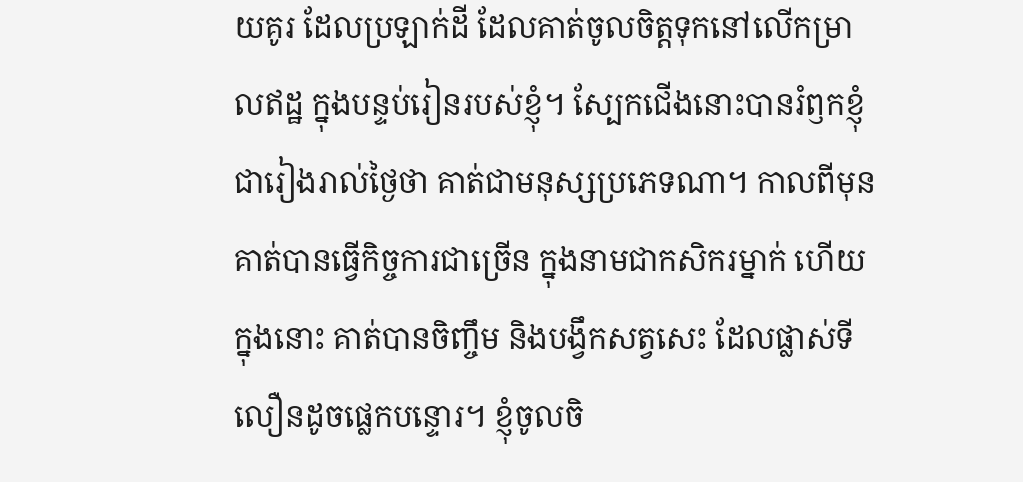យគូរ ដែលប្រឡាក់ដី ដែលគាត់ចូលចិត្តទុកនៅលើកម្រាលឥដ្ឋ ក្នុងបន្ទប់រៀនរបស់ខ្ញុំ។ ស្បែកជើងនោះបានរំឭកខ្ញុំជារៀងរាល់ថ្ងៃថា គាត់ជាមនុស្សប្រភេទណា។ កាលពីមុន គាត់បានធ្វើកិច្ចការជាច្រើន ក្នុងនាមជាកសិករម្នាក់ ហើយក្នុងនោះ គាត់បានចិញ្ចឹម និងបង្វឹកសត្វសេះ ដែលផ្លាស់ទីលឿនដូចផ្លេកបន្ទោរ។ ខ្ញុំចូលចិ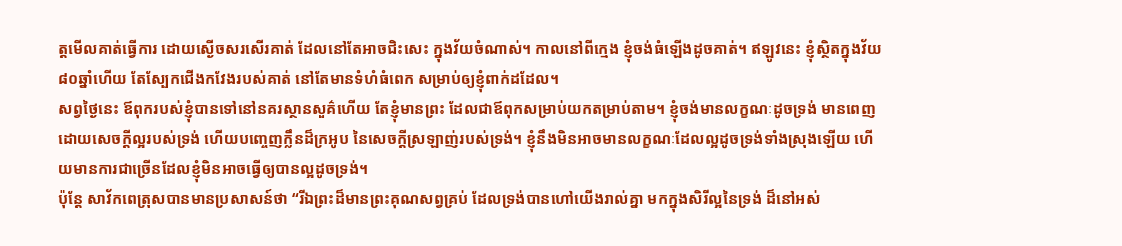ត្តមើលគាត់ធ្វើការ ដោយស្ងើចសរសើរគាត់ ដែលនៅតែអាចជិះសេះ ក្នុងវ័យចំណាស់។ កាលនៅពីក្មេង ខ្ញុំចង់ធំឡើងដូចគាត់។ ឥឡូវនេះ ខ្ញុំស្ថិតក្នុងវ័យ៨០ឆ្នាំហើយ តែស្បែកជើងកវែងរបស់គាត់ នៅតែមានទំហំធំពេក សម្រាប់ឲ្យខ្ញុំពាក់ដដែល។
សព្វថ្ងៃនេះ ឪពុករបស់ខ្ញុំបានទៅនៅនគរស្ថានសួគ៌ហើយ តែខ្ញុំមានព្រះ ដែលជាឪពុកសម្រាប់យកតម្រាប់តាម។ ខ្ញុំចង់មានលក្ខណៈដូចទ្រង់ មានពេញដោយសេចក្តីល្អរបស់ទ្រង់ ហើយបញ្ចេញក្លឹនដ៏ក្រអូប នៃសេចក្តីស្រឡាញ់របស់ទ្រង់។ ខ្ញុំនឹងមិនអាចមានលក្ខណៈដែលល្អដូចទ្រង់ទាំងស្រុងឡើយ ហើយមានការជាច្រើនដែលខ្ញុំមិនអាចធ្វើឲ្យបានល្អដូចទ្រង់។
ប៉ុន្តែ សាវ័កពេត្រុសបានមានប្រសាសន៍ថា “រីឯព្រះដ៏មានព្រះគុណសព្វគ្រប់ ដែលទ្រង់បានហៅយើងរាល់គ្នា មកក្នុងសិរីល្អនៃទ្រង់ ដ៏នៅអស់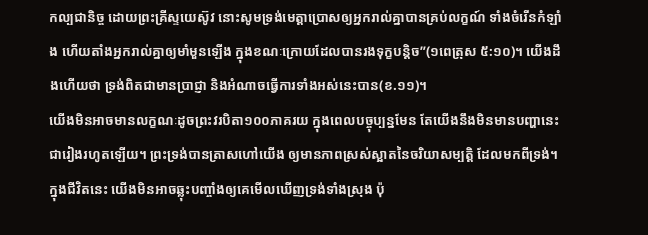កល្បជានិច្ច ដោយព្រះគ្រីស្ទយេស៊ូវ នោះសូមទ្រង់មេត្តាប្រោសឲ្យអ្នករាល់គ្នាបានគ្រប់លក្ខណ៍ ទាំងចំរើនកំឡាំង ហើយតាំងអ្នករាល់គ្នាឲ្យមាំមួនឡើង ក្នុងខណៈក្រោយដែលបានរងទុក្ខបន្តិច”(១ពេត្រុស ៥:១០)។ យើងដឹងហើយថា ទ្រង់ពិតជាមានប្រាជ្ញា និងអំណាចធ្វើការទាំងអស់នេះបាន(ខ.១១)។
យើងមិនអាចមានលក្ខណៈដូចព្រះវរបិតា១០០ភាគរយ ក្នុងពេលបច្ចុប្បន្នមែន តែយើងនឹងមិនមានបញ្ហានេះជារៀងរហូតឡើយ។ ព្រះទ្រង់បានត្រាសហៅយើង ឲ្យមានភាពស្រស់ស្អាតនៃចរិយាសម្បតិ្ត ដែលមកពីទ្រង់។ ក្នុងជីវិតនេះ យើងមិនអាចឆ្លុះបញ្ចាំងឲ្យគេមើលឃើញទ្រង់ទាំងស្រុង ប៉ុ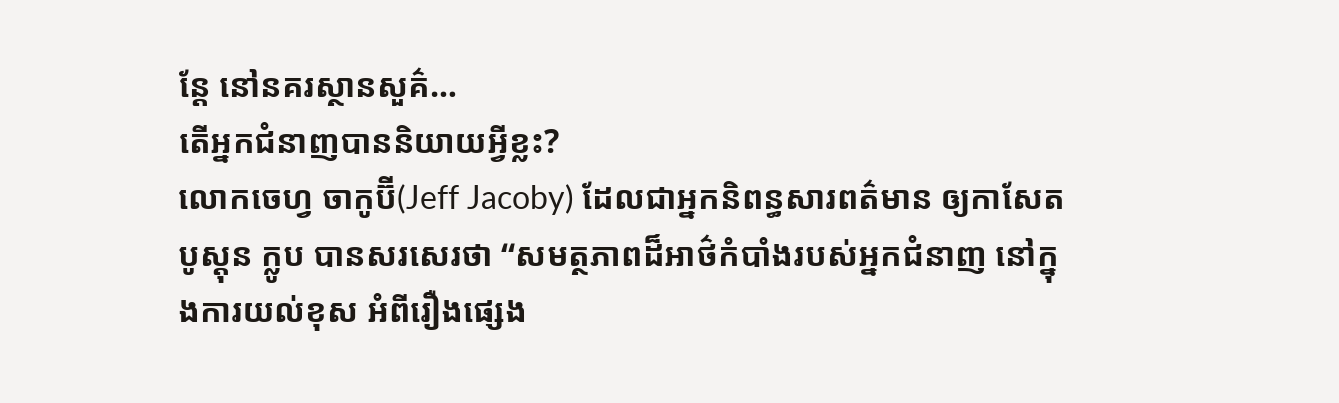ន្តែ នៅនគរស្ថានសួគ៌…
តើអ្នកជំនាញបាននិយាយអ្វីខ្លះ?
លោកចេហ្វ ចាកូប៊ី(Jeff Jacoby) ដែលជាអ្នកនិពន្ធសារពត៌មាន ឲ្យកាសែតបូស្តុន ក្លូប បានសរសេរថា “សមត្ថភាពដ៏អាថ៌កំបាំងរបស់អ្នកជំនាញ នៅក្នុងការយល់ខុស អំពីរឿងផ្សេង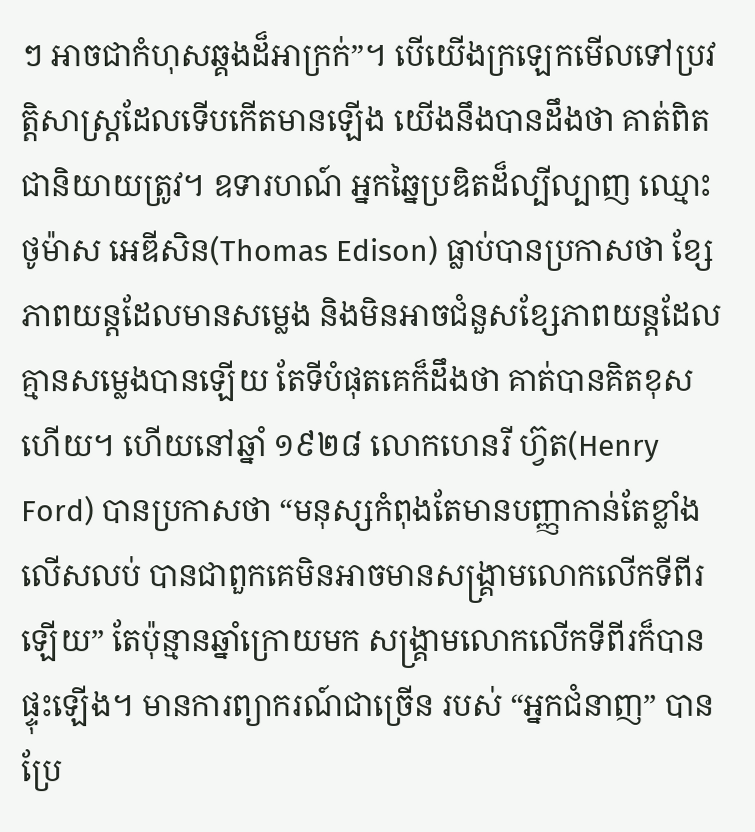ៗ អាចជាកំហុសឆ្គងដ៏អាក្រក់”។ បើយើងក្រឡេកមើលទៅប្រវត្តិសាស្រ្តដែលទើបកើតមានឡើង យើងនឹងបានដឹងថា គាត់ពិតជានិយាយត្រូវ។ ឧទារហណ៍ អ្នកឆ្នៃប្រឌិតដ៏ល្បីល្បាញ ឈ្មោះ ថូម៉ាស អេឌីសិន(Thomas Edison) ធ្លាប់បានប្រកាសថា ខ្សែភាពយន្តដែលមានសម្លេង និងមិនអាចជំនួសខ្សែភាពយន្តដែលគ្មានសម្លេងបានឡើយ តែទីបំផុតគេក៏ដឹងថា គាត់បានគិតខុសហើយ។ ហើយនៅឆ្នាំ ១៩២៨ លោកហេនរី ហ្វ៊ត(Henry Ford) បានប្រកាសថា “មនុស្សកំពុងតែមានបញ្ញាកាន់តែខ្លាំងលើសលប់ បានជាពួកគេមិនអាចមានសង្រ្គាមលោកលើកទីពីរឡើយ” តែប៉ុន្មានឆ្នាំក្រោយមក សង្រ្គាមលោកលើកទីពីរក៏បានផ្ទុះឡើង។ មានការព្យាករណ៍ជាច្រើន របស់ “អ្នកជំនាញ” បានប្រែ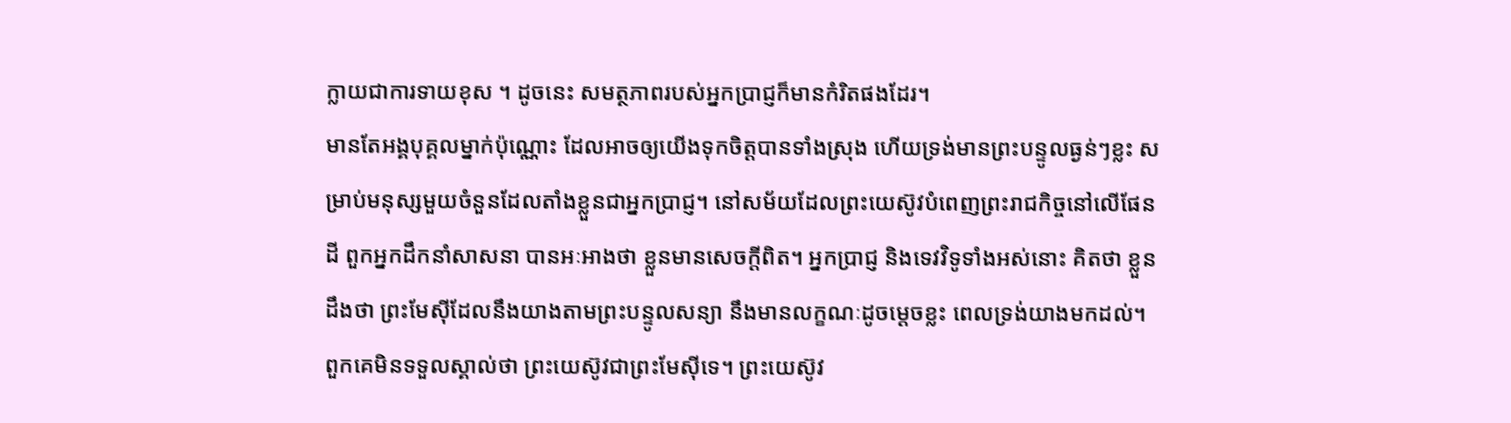ក្លាយជាការទាយខុស ។ ដូចនេះ សមត្ថភាពរបស់អ្នកប្រាជ្ញក៏មានកំរិតផងដែរ។
មានតែអង្គបុគ្គលម្នាក់ប៉ុណ្ណោះ ដែលអាចឲ្យយើងទុកចិត្តបានទាំងស្រុង ហើយទ្រង់មានព្រះបន្ទូលធ្ងន់ៗខ្លះ សម្រាប់មនុស្សមួយចំនួនដែលតាំងខ្លួនជាអ្នកប្រាជ្ញ។ នៅសម័យដែលព្រះយេស៊ូវបំពេញព្រះរាជកិច្ចនៅលើផែនដី ពួកអ្នកដឹកនាំសាសនា បានអៈអាងថា ខ្លួនមានសេចក្តីពិត។ អ្នកប្រាជ្ញ និងទេវវិទូទាំងអស់នោះ គិតថា ខ្លួនដឹងថា ព្រះមែស៊ីដែលនឹងយាងតាមព្រះបន្ទូលសន្យា នឹងមានលក្ខណៈដូចម្តេចខ្លះ ពេលទ្រង់យាងមកដល់។ ពួកគេមិនទទួលស្គាល់ថា ព្រះយេស៊ូវជាព្រះមែស៊ីទេ។ ព្រះយេស៊ូវ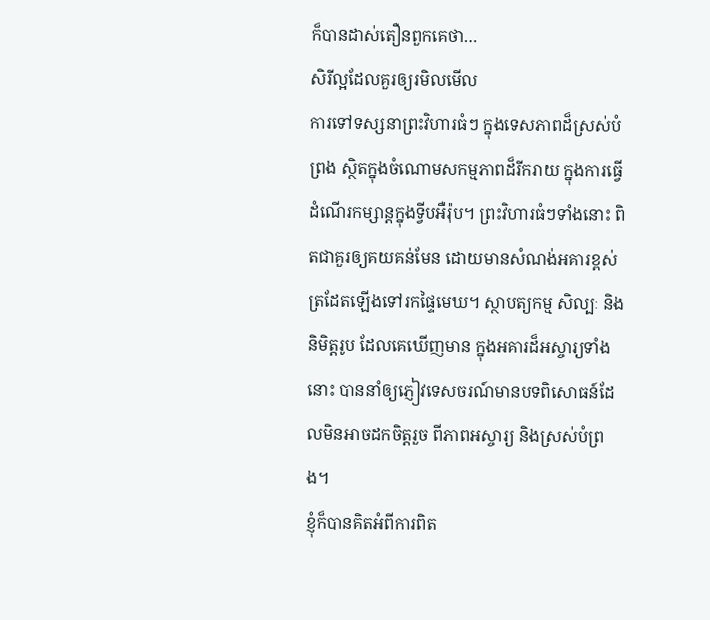ក៏បានដាស់តឿនពួកគេថា…
សិរីល្អដែលគួរឲ្យរមិលមើល
ការទៅទស្សនាព្រះវិហារធំៗ ក្នុងទេសភាពដ៏ស្រស់បំព្រង ស្ថិតក្នុងចំណោមសកម្មភាពដ៏រីករាយ ក្នុងការធ្វើដំណើរកម្សាន្តក្នុងទ្វីបអឺរ៉ុប។ ព្រះវិហារធំៗទាំងនោះ ពិតជាគួរឲ្យគយគន់មែន ដោយមានសំណង់អគារខ្ពស់ត្រដែតឡើងទៅរកផ្ទៃមេឃ។ ស្ថាបត្យកម្ម សិល្បៈ និងនិមិត្តរូប ដែលគេឃើញមាន ក្នុងអគារដ៏អស្ចារ្យទាំងនោះ បាននាំឲ្យភ្ញៀវទេសចរណ៍មានបទពិសោធន៍ដែលមិនអាចដកចិត្តរួច ពីភាពអស្ចារ្យ និងស្រស់បំព្រង។
ខ្ញុំក៏បានគិតអំពីការពិត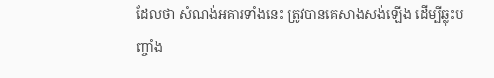ដែលថា សំណង់អគារទាំងនេះ ត្រូវបានគេសាងសង់ឡើង ដើម្បីឆ្លុះបញ្ចាំង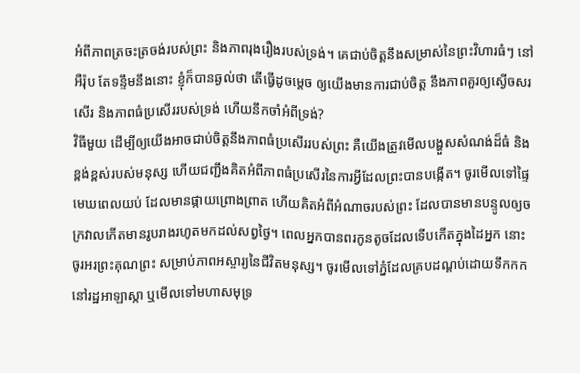អំពីភាពត្រចះត្រចង់របស់ព្រះ និងភាពរុងរឿងរបស់ទ្រង់។ គេជាប់ចិត្តនឹងសម្រាស់នៃព្រះវិហារធំៗ នៅអឺរ៉ុប តែទន្ទឹមនឹងនោះ ខ្ញុំក៏បានឆ្ងល់ថា តើធ្វើដូចម្តេច ឲ្យយើងមានការជាប់ចិត្ត នឹងភាពគួរឲ្យស្ងើចសរសើរ និងភាពធំប្រសើររបស់ទ្រង់ ហើយនឹកចាំអំពីទ្រង់?
វិធីមួយ ដើម្បីឲ្យយើងអាចជាប់ចិត្តនឹងភាពធំប្រសើររបស់ព្រះ គឺយើងត្រូវមើលបង្ហួសសំណង់ដ៏ធំ និងខ្ពង់ខ្ពស់របស់មនុស្ស ហើយជញ្ជឹងគិតអំពីភាពធំប្រសើរនៃការអ្វីដែលព្រះបានបង្កើត។ ចូរមើលទៅផ្ទៃមេឃពេលយប់ ដែលមានផ្កាយព្រោងព្រាត ហើយគិតអំពីអំណាចរបស់ព្រះ ដែលបានមានបន្ទូលឲ្យចក្រវាលកើតមានរូបរាងរហូតមកដល់សព្វថ្ងៃ។ ពេលអ្នកបានពរកូនតូចដែលទើបកើតក្នុងដៃអ្នក នោះចូរអរព្រះគុណព្រះ សម្រាប់ភាពអស្ចារ្យនៃជីវិតមនុស្ស។ ចូរមើលទៅភ្នំដែលគ្របដណ្តប់ដោយទឹកកក នៅរដ្ឋអាឡាស្កា ឬមើលទៅមហាសមុទ្រ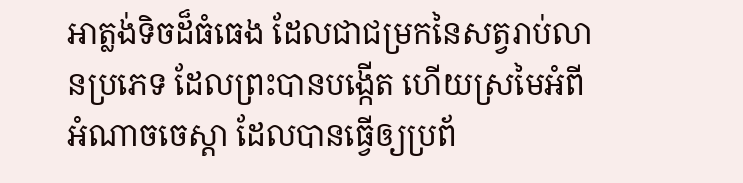អាត្លង់ទិចដ៏ធំធេង ដែលជាជម្រកនៃសត្វរាប់លានប្រភេទ ដែលព្រះបានបង្កើត ហើយស្រមៃអំពីអំណាចចេស្តា ដែលបានធ្វើឲ្យប្រព័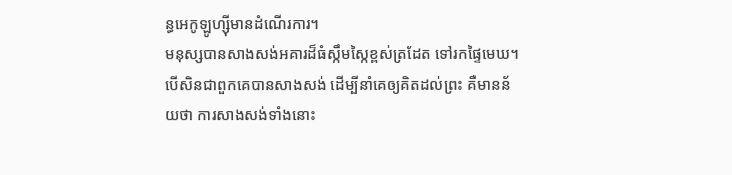ន្ធអេកូឡូហ្ស៊ីមានដំណើរការ។
មនុស្សបានសាងសង់អគារដ៏ធំស្កឹមស្កៃខ្ពស់ត្រដែត ទៅរកផ្ទៃមេឃ។ បើសិនជាពួកគេបានសាងសង់ ដើម្បីនាំគេឲ្យគិតដល់ព្រះ គឺមានន័យថា ការសាងសង់ទាំងនោះ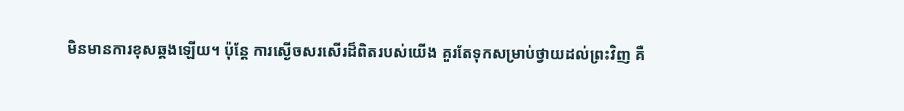មិនមានការខុសឆ្គងឡើយ។ ប៉ុន្តែ ការស្ងើចសរសើរដ៏ពិតរបស់យើង គួរតែទុកសម្រាប់ថ្វាយដល់ព្រះវិញ គឺ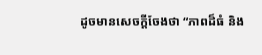ដូចមានសេចក្តីចែងថា “ភាពដ៏ធំ និង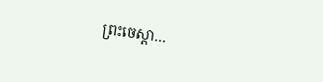ព្រះចេស្តា…